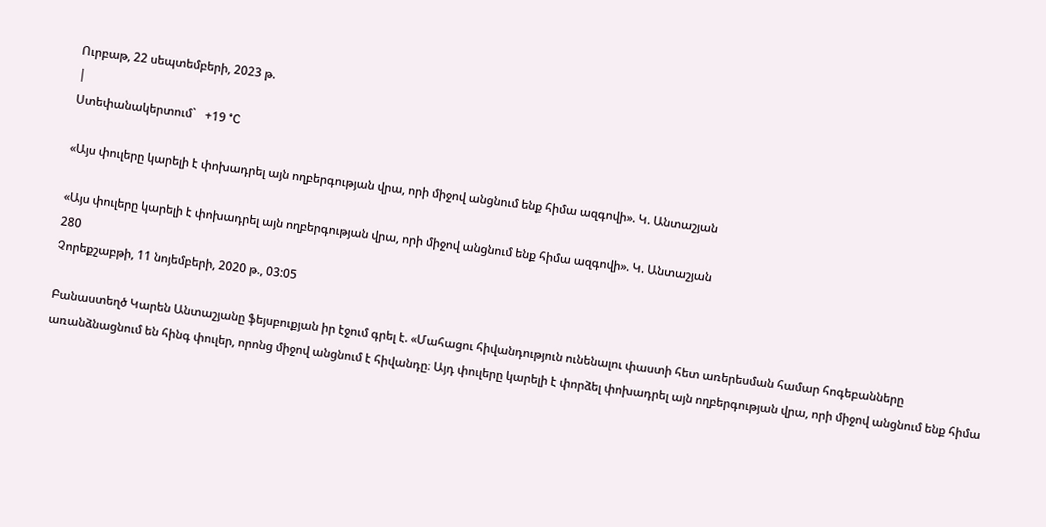Ուրբաթ, 22 սեպտեմբերի, 2023 թ.
|
Ստեփանակերտում`   +19 °C

«Այս փուլերը կարելի է փոխադրել այն ողբերգության վրա, որի միջով անցնում ենք հիմա ազգովի». Կ. Անտաշյան

«Այս փուլերը կարելի է փոխադրել այն ողբերգության վրա, որի միջով անցնում ենք հիմա ազգովի». Կ. Անտաշյան
280
Չորեքշաբթի, 11 նոյեմբերի, 2020 թ., 03:05

Բանաստեղծ Կարեն Անտաշյանը ֆեյսբուքյան իր էջում գրել է. «Մահացու հիվանդություն ունենալու փաստի հետ առերեսման համար հոգեբանները առանձնացնում են հինգ փուլեր, որոնց միջով անցնում է հիվանդը։ Այդ փուլերը կարելի է փորձել փոխադրել այն ողբերգության վրա, որի միջով անցնում ենք հիմա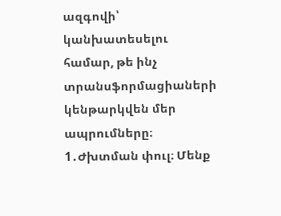ազգովի՝ կանխատեսելու համար, թե ինչ տրանսֆորմացիաների կենթարկվեն մեր ապրումները։
1․Ժխտման փուլ։ Մենք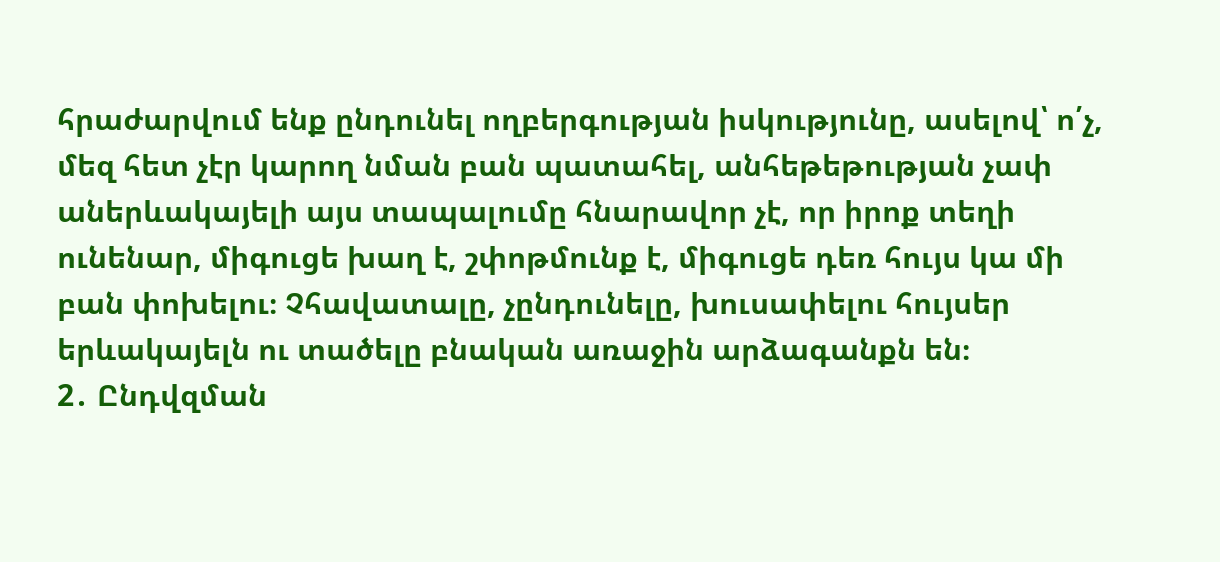հրաժարվում ենք ընդունել ողբերգության իսկությունը, ասելով՝ ո՛չ, մեզ հետ չէր կարող նման բան պատահել, անհեթեթության չափ աներևակայելի այս տապալումը հնարավոր չէ, որ իրոք տեղի ունենար, միգուցե խաղ է, շփոթմունք է, միգուցե դեռ հույս կա մի բան փոխելու։ Չհավատալը, չընդունելը, խուսափելու հույսեր երևակայելն ու տածելը բնական առաջին արձագանքն են։
2․ Ընդվզման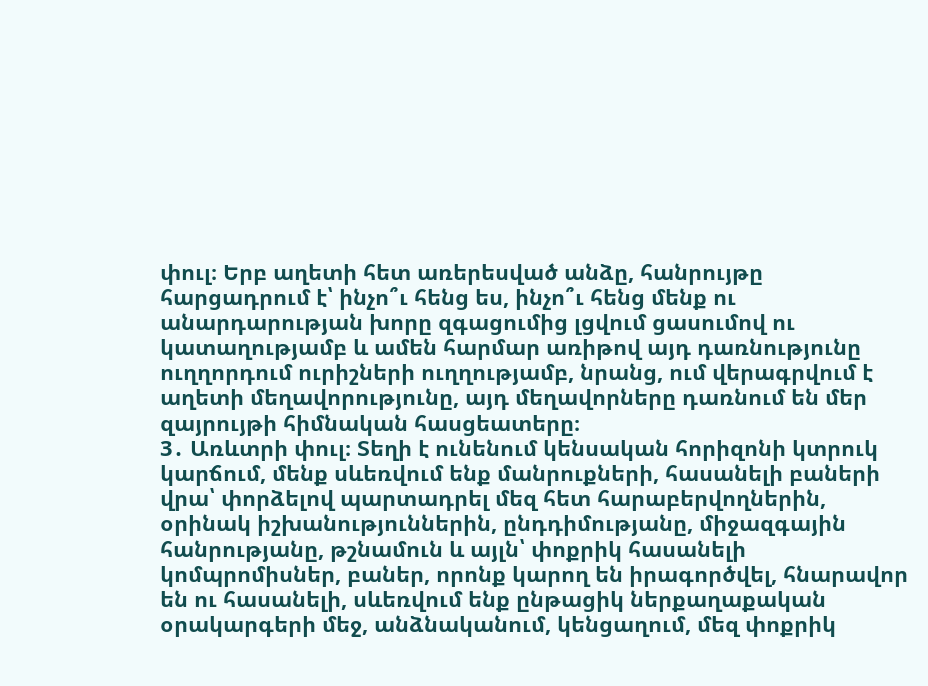փուլ։ Երբ աղետի հետ առերեսված անձը, հանրույթը հարցադրում է՝ ինչո՞ւ հենց ես, ինչո՞ւ հենց մենք ու անարդարության խորը զգացումից լցվում ցասումով ու կատաղությամբ և ամեն հարմար առիթով այդ դառնությունը ուղղորդում ուրիշների ուղղությամբ, նրանց, ում վերագրվում է աղետի մեղավորությունը, այդ մեղավորները դառնում են մեր զայրույթի հիմնական հասցեատերը։
3․ Առևտրի փուլ։ Տեղի է ունենում կենսական հորիզոնի կտրուկ կարճում, մենք սևեռվում ենք մանրուքների, հասանելի բաների վրա՝ փորձելով պարտադրել մեզ հետ հարաբերվողներին, օրինակ իշխանություններին, ընդդիմությանը, միջազգային հանրությանը, թշնամուն և այլն՝ փոքրիկ հասանելի կոմպրոմիսներ, բաներ, որոնք կարող են իրագործվել, հնարավոր են ու հասանելի, սևեռվում ենք ընթացիկ ներքաղաքական օրակարգերի մեջ, անձնականում, կենցաղում, մեզ փոքրիկ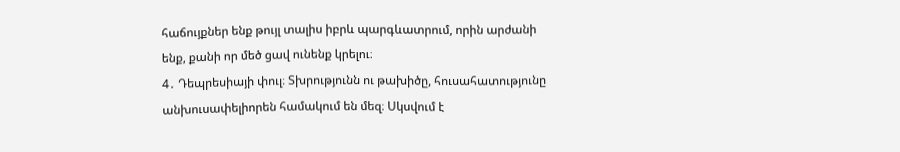հաճույքներ ենք թույլ տալիս իբրև պարգևատրում, որին արժանի ենք, քանի որ մեծ ցավ ունենք կրելու։
4․ Դեպրեսիայի փուլ։ Տխրությունն ու թախիծը, հուսահատությունը անխուսափելիորեն համակում են մեզ։ Սկսվում է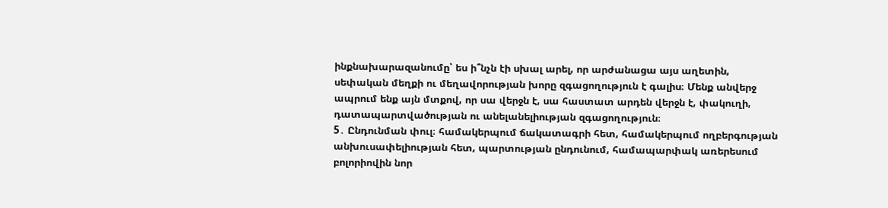ինքնախարազանումը՝ ես ի՞նչն էի սխալ արել, որ արժանացա այս աղետին, սեփական մեղքի ու մեղավորության խորը զգացողություն է գալիս։ Մենք անվերջ ապրում ենք այն մտքով, որ սա վերջն է, սա հաստատ արդեն վերջն է, փակուղի, դատապարտվածության ու անելանելիության զգացողություն։
5․ Ընդունման փուլ։ համակերպում ճակատագրի հետ, համակերպում ողբերգության անխուսափելիության հետ, պարտության ընդունում, համապարփակ առերեսում բոլորիովին նոր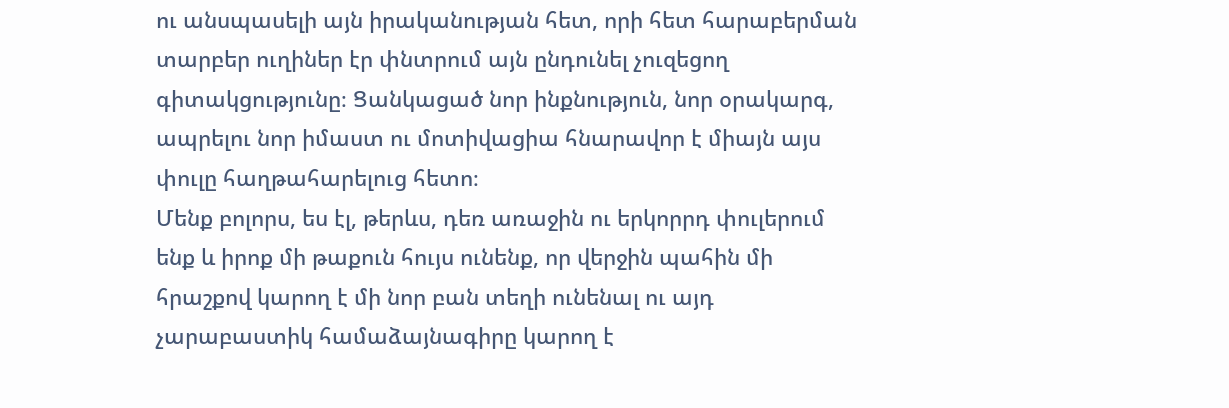ու անսպասելի այն իրականության հետ, որի հետ հարաբերման տարբեր ուղիներ էր փնտրում այն ընդունել չուզեցող գիտակցությունը։ Ցանկացած նոր ինքնություն, նոր օրակարգ, ապրելու նոր իմաստ ու մոտիվացիա հնարավոր է միայն այս փուլը հաղթահարելուց հետո։
Մենք բոլորս, ես էլ, թերևս, դեռ առաջին ու երկորրդ փուլերում ենք և իրոք մի թաքուն հույս ունենք, որ վերջին պահին մի հրաշքով կարող է մի նոր բան տեղի ունենալ ու այդ չարաբաստիկ համաձայնագիրը կարող է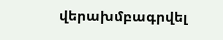վերախմբագրվել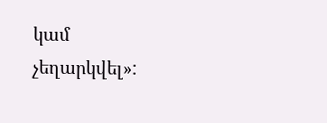կամ չեղարկվել»: